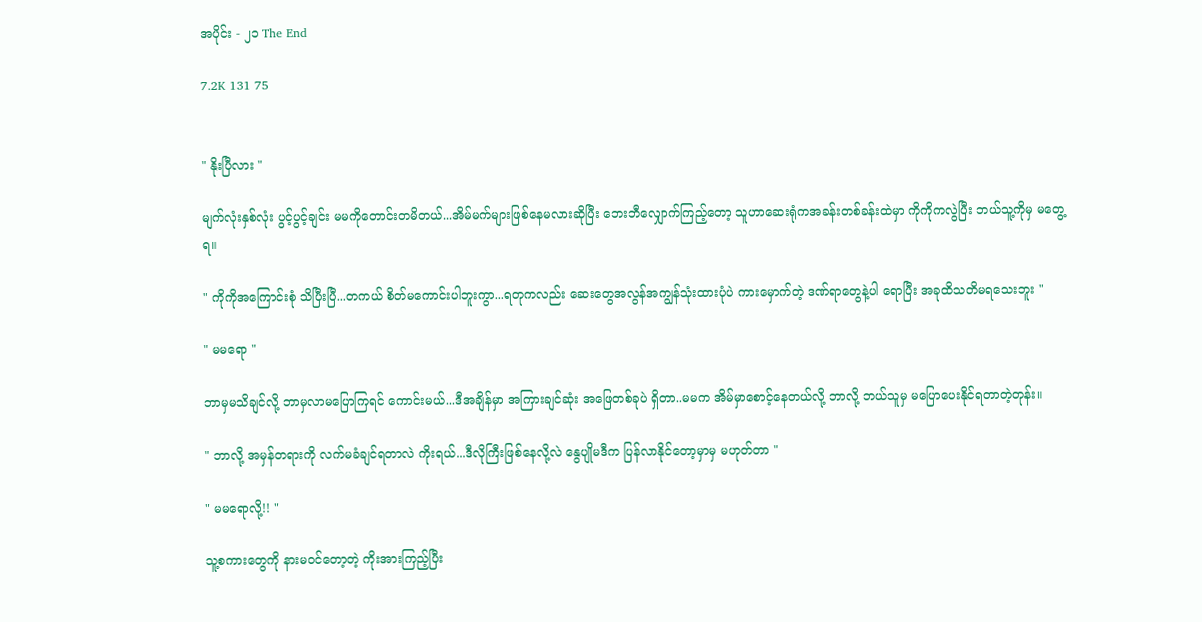အပိုင်း - ၂၁ The End

7.2K 131 75


" နိုးပြီလား "

မျက်လုံးနှစ်လုံး ပွင့်ပွင့်ချင်း မမကိုတောင်းတမိတယ်...အိမ်မက်များဖြစ်နေမလားဆိုပြီး ဘေးဘီလျှောက်ကြည့်တော့ သူဟာဆေးရုံကအခန်းတစ်ခန်းထဲမှာ ကိုကိုကလွဲပြီး ဘယ်သူ့ကိုမှ မတွေ့ရ။

" ကိုကိုအကြောင်းစုံ သိပြီးပြီ...တကယ် စိတ်မကောင်းပါဘူးကွာ...ရတုကလည်း ဆေးတွေအလွန်အကျွန်သုံးထားပုံပဲ ကားမှောက်တဲ့ ဒဏ်ရာတွေနဲ့ပါ ရောပြီး အခုထိသတိမရသေးဘူး "

" မမရော "

ဘာမှမသိချင်လို့ ဘာမှလာမပြောကြရင် ကောင်းမယ်...ဒီအချိန်မှာ အကြားချင်ဆုံး အဖြေတစ်ခုပဲ ရှိတာ..မမက အိမ်မှာစောင့်နေတယ်လို့ ဘာလို့ ဘယ်သူမှ မပြောပေးနိုင်ရတာတဲ့တုန်း။

" ဘာလို့ အမှန်တရားကို လက်မခံချင်ရတာလဲ ကိုးရယ်...ဒီလိုကြီးဖြစ်နေလို့လဲ နွေပျိုမဒီက ပြန်လာနိုင်တော့မှာမှ မဟုတ်တာ "

" မမရောလို့!! "

သူ့စကားတွေကို နားမ၀င်တော့တဲ့ ကိုးအားကြည့်ပြီး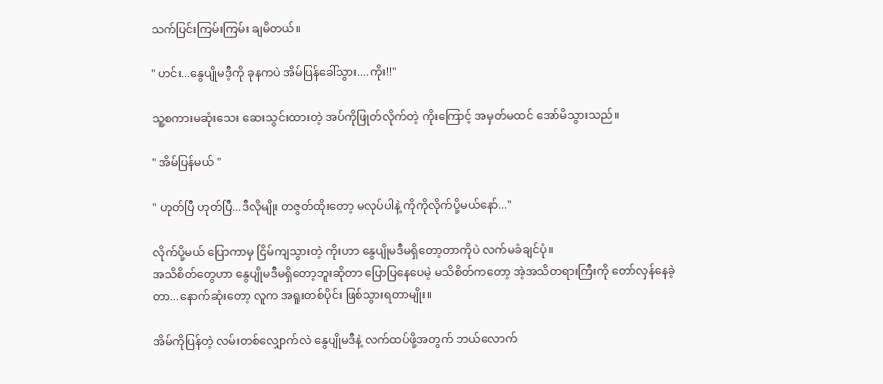သက်ပြင်းကြမ်းကြမ်း ချမိတယ်။

" ဟင်း...နွေပျိုမဒီ့ကို ခုနကပဲ အိမ်ပြန်ခေါ်သွား....ကိုး!!"

သူ့စကားမဆုံးသေး ဆေးသွင်းထားတဲ့ အပ်ကိုဖြုတ်လိုက်တဲ့ ကိုးကြောင့် အမှတ်မထင် အော်မိသွားသည်။

" အိမ်ပြန်မယ် "

" ဟုတ်ပြီ ဟုတ်ပြီ...ဒီလိုမျိုး တဇွတ်ထိုးတော့ မလုပ်ပါနဲ့ ကိုကိုလိုက်ပို့မယ်နော်..."

လိုက်ပို့မယ် ပြောကာမှ ငြိမ်ကျသွားတဲ့ ကိုးဟာ နွေပျိုမဒီမရှိတော့တာကိုပဲ လက်မခံချင်ပုံ။
အသိစိတ်တွေဟာ နွေပျိုမဒီမရှိတော့ဘူးဆိုတာ ပြောပြနေပေမဲ့ မသိစိတ်ကတော့ အဲ့အသိတရားကြီးကို တော်လှန်နေခဲ့တာ...နောက်ဆုံးတော့ လူက အရူးတစ်ပိုင်း ဖြစ်သွားရတာမျိုး။

အိမ်ကိုပြန်တဲ့ လမ်းတစ်လျှောက်လဲ နွေပျိုမဒီနဲ့ လက်ထပ်ဖို့အတွက် ဘယ်လောက်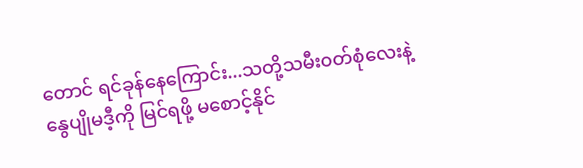တောင် ရင်ခုန်နေကြောင်း...သတို့သမီး၀တ်စုံလေးနဲ့ နွေပျိုမဒီ့ကို မြင်ရဖို့ မစောင့်နိုင်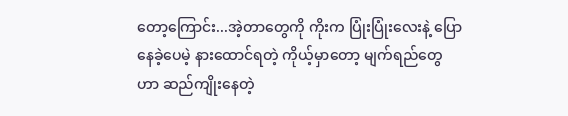တော့ကြောင်း...အဲ့တာတွေကို ကိုးက ပြုံးပြုံးလေးနဲ့ ပြောနေခဲ့ပေမဲ့ နားထောင်ရတဲ့ ကိုယ့်မှာတော့ မျက်ရည်တွေဟာ ဆည်ကျိုးနေတဲ့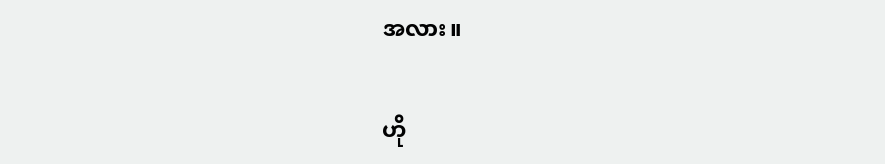အလား။

ဟို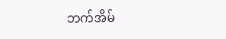ဘက်အိမ်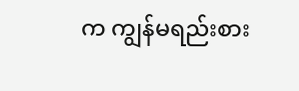က ကျွန်မရည်းစား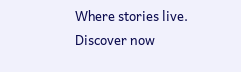Where stories live. Discover now